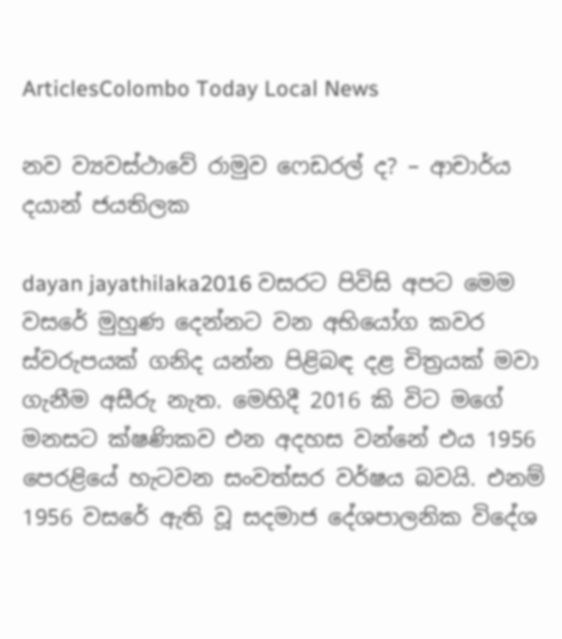ArticlesColombo Today Local News

නව ව්‍යවස්ථාවේ රාමුව ෆෙඩරල් ද? – ආචාර්ය දයාන් ජයතිලක

dayan jayathilaka2016 වසරට පිවිසි අපට මෙම වසරේ මුහුණ දෙන්නට වන අභියෝග කවර ස්වරුපයක් ගනිද යන්න පිළිබඳ දළ චිත්‍රයක් මවා ගැනීම අසීරු නැත. මෙහිදී 2016 කි විට මගේ මනසට ක්ෂණිකව එන අදහස වන්නේ එය 1956 පෙරළියේ හැටවන සංවත්සර වර්ෂය බවයි. එනම් 1956 වසරේ ඇති වූ සදමාජ දේශපාලනික විදේශ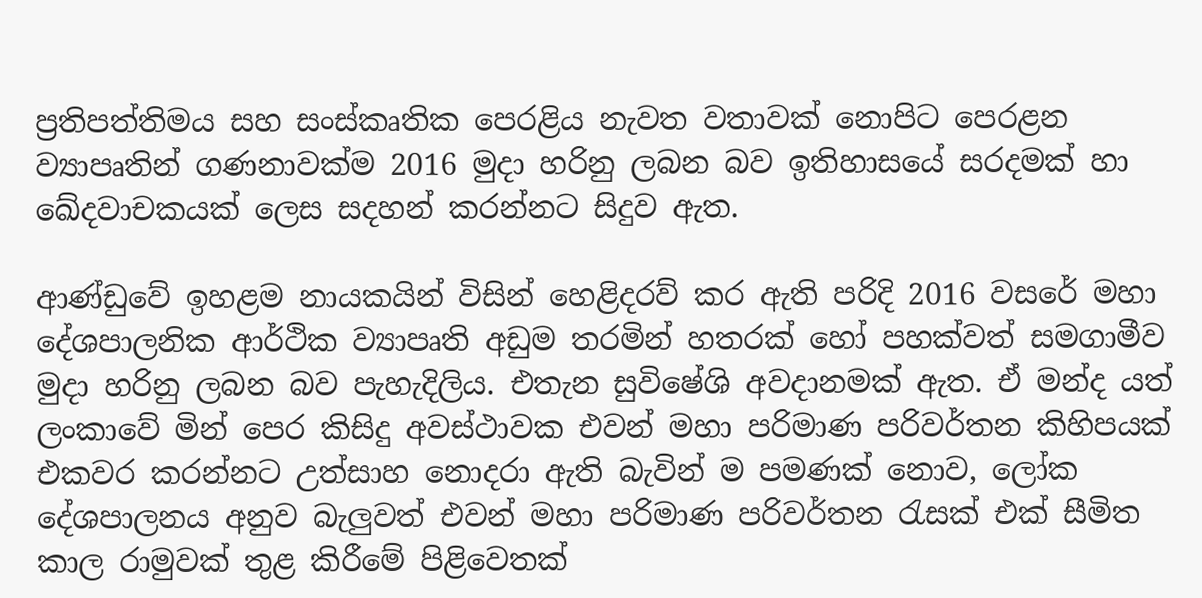ප්‍රතිපත්තිමය සහ සංස්කෘතික පෙරළිය නැවත වතාවක් නොපිට පෙරළන ව්‍යාපෘතින් ගණනාවක්ම 2016 මුදා හරිනු ලබන බව ඉතිහාසයේ සරදමක් හා ඛේදවාචකයක් ලෙස සදහන් කරන්නට සිදුව ඇත.

ආණ්ඩුවේ ඉහළම නායකයින් විසින් හෙළිදරව් කර ඇති පරිදි 2016 වසරේ මහා දේශපාලනික ආර්ථික ව්‍යාපෘති අඩුම තරමින් හතරක් හෝ පහක්වත් සමගාමීව මුදා හරිනු ලබන බව පැහැදිලිය. එතැන සුවිෂේශි අවදානමක් ඇත. ඒ මන්ද යත් ලංකාවේ මින් පෙර කිසිදු අවස්ථාවක එවන් මහා පරිමාණ පරිවර්තන කිහිපයක් එකවර කරන්නට උත්සාහ නොදරා ඇති බැවින් ම පමණක් නොව, ලෝක දේශපාලනය අනුව බැලුවත් එවන් මහා පරිමාණ පරිවර්තන රැසක් එක් සීමිත කාල රාමුවක් තුළ කිරීමේ පිළිවෙතක්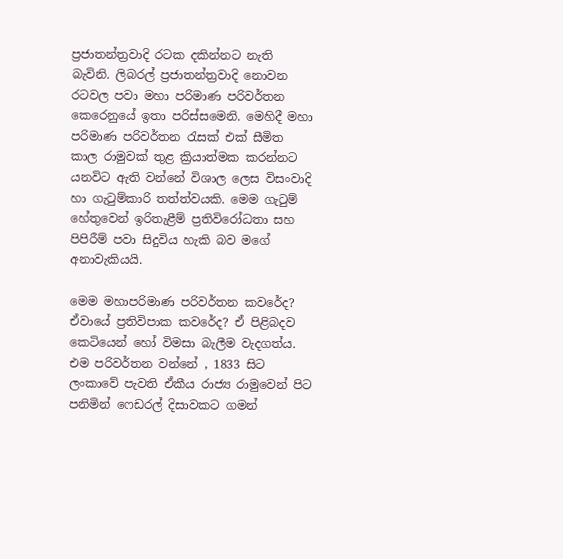ප්‍රජාතන්ත්‍රවාදි රටක දකින්නට නැති බැවිනි. ලිබරල් ප්‍රජාතන්ත්‍රවාදි නොවන රටවල පවා මහා පරිමාණ පරිවර්තන කෙරෙනුයේ ඉතා පරිස්සමෙනි. මෙහිදී මහා පරිමාණ පරිවර්තන රැසක් එක් සීමිත කාල රාමුවක් තුළ ක්‍රියාත්මක කරන්නට යනවිට ඇති වන්නේ විශාල ලෙස විසංවාදි හා ගැටුම්කාරි තත්ත්වයකි. මෙම ගැටුම් හේතුවෙන් ඉරිතැළීම් ප්‍රතිවිරෝධතා සහ පිපිරීම් පවා සිදුවිය හැකි බව මගේ අනාවැකියයි.

මෙම මහාපරිමාණ පරිවර්තන කවරේද? ඒවායේ ප්‍රතිවිපාක කවරේද? ඒ පිළිබදව කෙටියෙන් හෝ විමසා බැලීම වැදගත්ය. එම පරිවර්තන වන්නේ , 1833 සිට ලංකාවේ පැවති ඒකීය රාජ්‍ය රාමුවෙන් පිට පනිමින් ෆෙඩරල් දිසාවකට ගමන්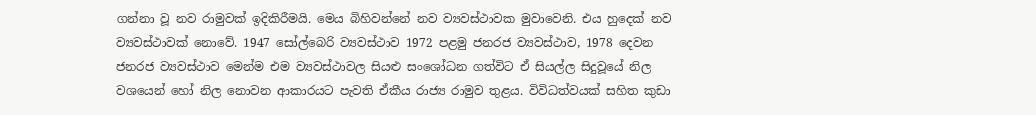ගන්නා වූ නව රාමුවක් ඉදිකිරීමයි. මෙය බිහිවන්නේ නව ව්‍යවස්ථාවක මුවාවෙනි. එය හුදෙක් නව ව්‍යවස්ථාවක් නොවේ. 1947 සෝල්බෙරි ව්‍යවස්ථාව 1972 පළමු ජනරජ ව්‍යවස්ථාව, 1978 දෙවන ජනරජ ව්‍යවස්ථාව මෙන්ම එම ව්‍යවස්ථාවල සියළු සංශෝධන ගත්විට ඒ සියල්ල සිදුවූයේ නිල වශයෙන් හෝ නිල නොවන ආකාරයට පැවති ඒකීය රාජ්‍ය රාමුව තුළය. විවිධත්වයක් සහිත කුඩා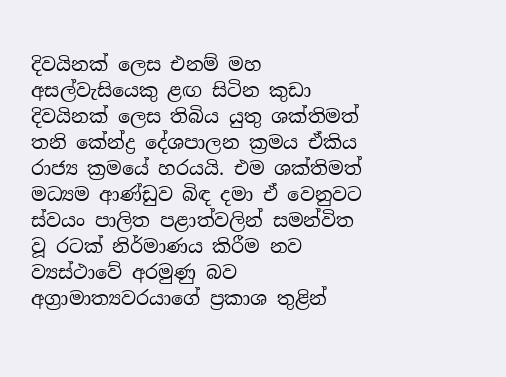දිවයිනක් ලෙස එනම් මහ අසල්වැසියෙකු ළඟ සිටින කුඩා දිවයිනක් ලෙස තිබිය යුතු ශක්තිමත් තනි කේන්ද්‍ර දේශපාලන ක්‍රමය ඒකිය රාජ්‍ය ක්‍රමයේ හරයයි. එම ශක්තිමත් මධ්‍යම ආණ්ඩුව බිඳ දමා ඒ වෙනුවට ස්වයං පාලිත පළාත්වලින් සමන්විත වූ රටක් නිර්මාණය කිරීම නව ව්‍යස්ථාවේ අරමුණු බව අග්‍රාමාත්‍යවරයාගේ ප්‍රකාශ තුළින්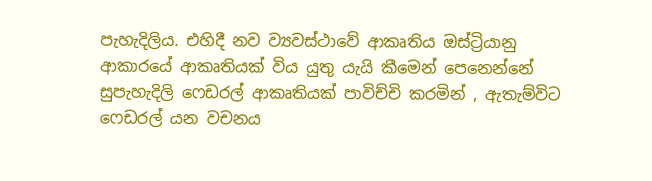පැහැදිලිය. එහිදී නව ව්‍යවස්ථාවේ ආකෘතිය ඔස්ට්‍රියානු ආකාරයේ ආකෘතියක් විය යුතු යැයි කීමෙන් පෙනෙන්නේ සුපැහැදිලි ෆෙඩරල් ආකෘතියක් පාවිච්චි කරමින් , ඇතැම්විට ෆෙඩරල් යන වචනය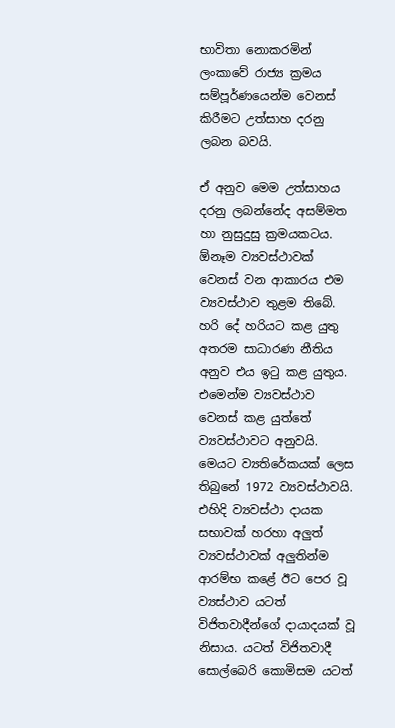භාවිතා නොකරමින් ලංකාවේ රාජ්‍ය ක්‍රමය සම්පූර්ණයෙන්ම වෙනස් කිරීමට උත්සාහ දරනු ලබන බවයි.

ඒ අනුව මෙම උත්සාහය දරනු ලබන්නේද අසම්මත හා නුසුදුසු ක්‍රමයකටය. ඕනෑම ව්‍යවස්ථාවක් වෙනස් වන ආකාරය එම ව්‍යවස්ථාව තුළම තිබේ. හරි දේ හරියට කළ යුතු අතරම සාධාරණ නීතිය අනුව එය ඉටු කළ යුතුය. එමෙන්ම ව්‍යවස්ථාව වෙනස් කළ යුත්තේ ව්‍යවස්ථාවට අනුවයි. මෙයට ව්‍යතිරේකයක් ලෙස තිබුනේ 1972 ව්‍යවස්ථාවයි. එහිදි ව්‍යවස්ථා දායක සභාවක් හරහා අලුත් ව්‍යවස්ථාවක් අලුතින්ම ආරම්භ කළේ ඊට පෙර වූ ව්‍යස්ථාව යටත් විජිතවාදීන්ගේ දායාදයක් වූ නිසාය. යටත් විජිතවාදී සොල්බෙරි කොමිසම යටත්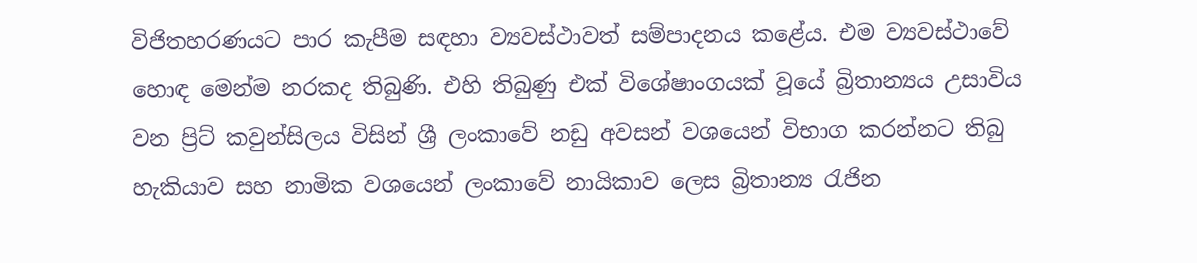විජිතහරණයට පාර කැපීම සඳහා ව්‍යවස්ථාවත් සම්පාදනය කළේය. එම ව්‍යවස්ථාවේ හොඳ මෙන්ම නරකද තිබුණි. එහි තිබුණු එක් විශේෂාංගයක් වූයේ බ්‍රිතාන්‍යය උසාවිය වන ප්‍රිට් කවුන්සිලය විසින් ශ්‍රී ලංකාවේ නඩු අවසන් වශයෙන් විභාග කරන්නට තිබු හැකියාව සහ නාමික වශයෙන් ලංකාවේ නායිකාව ලෙස බ්‍රිතාන්‍ය රැජින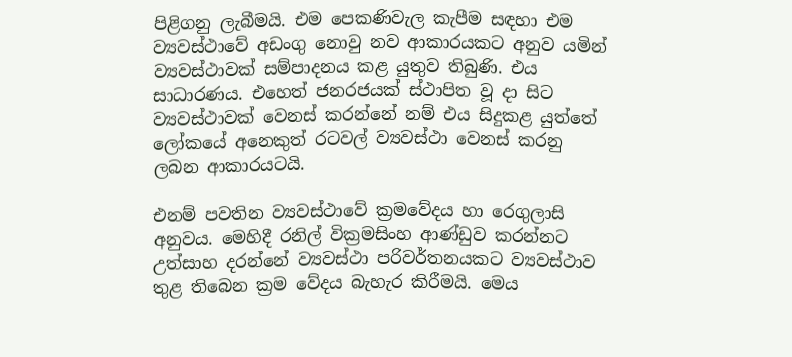පිළිගනු ලැබීමයි. එම පෙකණිවැල කැපීම සඳහා එම ව්‍යවස්ථාවේ අඩංගු නොවු නව ආකාරයකට අනුව යමින් ව්‍යවස්ථාවක් සම්පාදනය කළ යුතුව තිබුණි. එය සාධාරණය. එහෙත් ජනරජයක් ස්ථාපිත වූ දා සිට ව්‍යවස්ථාවක් වෙනස් කරන්නේ නම් එය සිදුකළ යුත්තේ ලෝකයේ අනෙකුත් රටවල් ව්‍යවස්ථා වෙනස් කරනු ලබන ආකාරයටයි.

එනම් පවතින ව්‍යවස්ථාවේ ක්‍රමවේදය හා රෙගුලාසි අනුවය. මෙහිදී රනිල් වික්‍රමසිංහ ආණ්ඩුව කරන්නට උත්සාහ දරන්නේ ව්‍යවස්ථා පරිවර්තනයකට ව්‍යවස්ථාව තුළ තිබෙන ක්‍රම වේදය බැහැර කිරීමයි. මෙය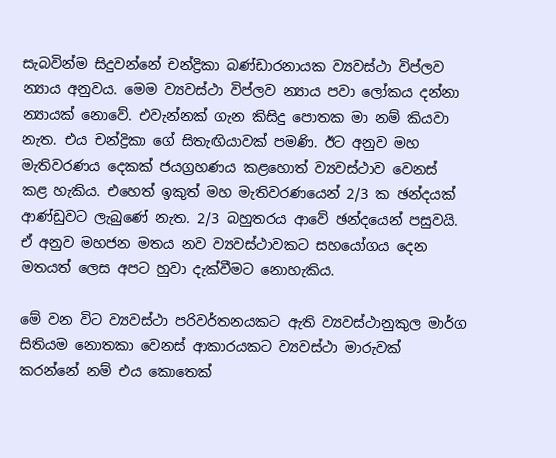සැබවින්ම සිදුවන්නේ චන්ද්‍රිකා බණ්ඩාරනායක ව්‍යවස්ථා විප්ලව න්‍යාය අනුවය. මෙම ව්‍යවස්ථා විප්ලව න්‍යාය පවා ලෝකය දන්නා න්‍යායක් නොවේ. එවැන්නක් ගැන කිසිදු පොතක මා නම් කියවා නැත. එය චන්ද්‍රිකා ගේ සිතැඟියාවක් පමණි. ඊට අනුව මහ මැතිවරණය දෙකක් ජයග්‍රහණය කළහොත් ව්‍යවස්ථාව වෙනස් කළ හැකිය. එහෙත් ඉකුත් මහ මැතිවරණයෙන් 2/3 ක ඡන්දයක් ආණ්ඩුවට ලැබුණේ නැත. 2/3 බහුතරය ආවේ ඡන්දයෙන් පසුවයි. ඒ අනුව මහජන මතය නව ව්‍යවස්ථාවකට සහයෝගය දෙන මතයත් ලෙස අපට හුවා දැක්වීමට නොහැකිය.

මේ වන විට ව්‍යවස්ථා පරිවර්තනයකට ඇති ව්‍යවස්ථානුකුල මාර්ග සිතියම නොතකා වෙනස් ආකාරයකට ව්‍යවස්ථා මාරුවක් කරන්නේ නම් එය කොතෙක්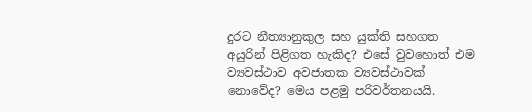දුරට නීත්‍යානුකුල සහ යුක්ති සහගත අයුරින් පිළිගත හැකිද? එසේ වුවහොත් එම ව්‍යවස්ථාව අවජාතක ව්‍යවස්ථාවක් නොවේද? මෙය පළමු පරිවර්තනයයි.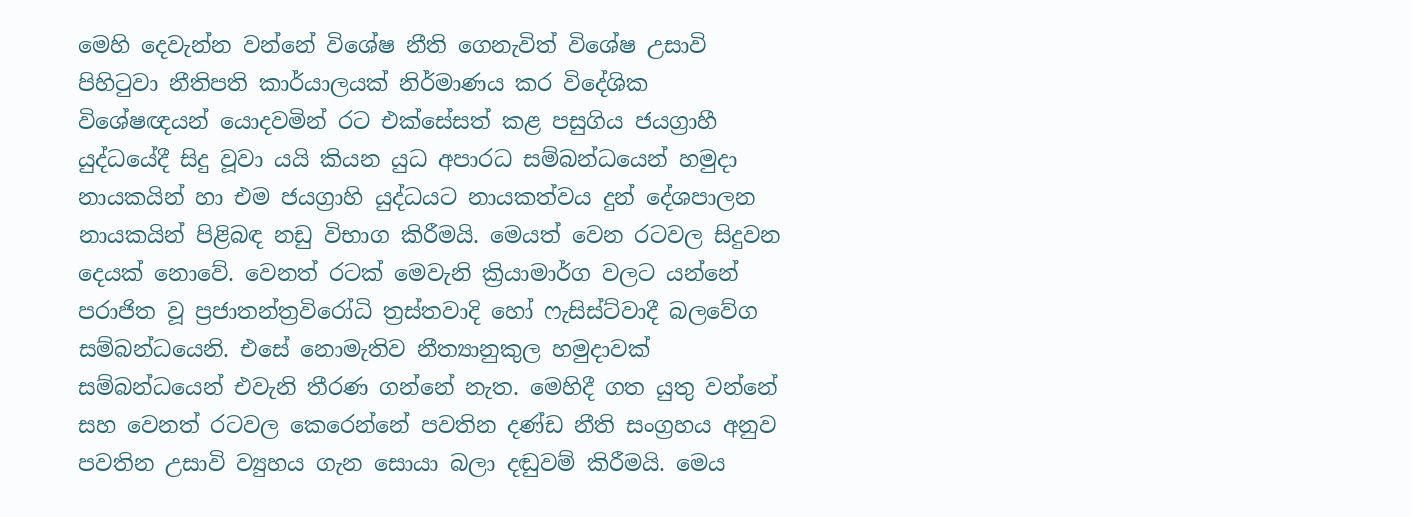මෙහි දෙවැන්න වන්නේ විශේෂ නීති ගෙනැවිත් විශේෂ උසාවි පිහිටුවා නීතිපති කාර්යාලයක් නිර්මාණය කර විදේශික විශේෂඥයන් යොදවමින් රට එක්සේසත් කළ පසුගිය ජයග්‍රාහී යුද්ධයේදී සිදු වූවා යයි කියන යුධ අපාරධ සම්බන්ධයෙන් හමුදා නායකයින් හා එම ජයග්‍රාහි යුද්ධයට නායකත්වය දුන් දේශපාලන නායකයින් පිළිබඳ නඩු විභාග කිරීමයි. මෙයත් වෙන රටවල සිදුවන දෙයක් නොවේ. වෙනත් රටක් මෙවැනි ක්‍රියාමාර්ග වලට යන්නේ පරාජිත වූ ප්‍රජාතන්ත්‍රවිරෝධි ත්‍රස්තවාදි හෝ ෆැසිස්ට්වාදී බලවේග සම්බන්ධයෙනි. එසේ නොමැතිව නීත්‍යානුකුල හමුදාවක් සම්බන්ධයෙන් එවැනි තීරණ ගන්නේ නැත. මෙහිදී ගත යුතු වන්නේ සහ වෙනත් රටවල කෙරෙන්නේ පවතින දණ්ඩ නීති සංග්‍රහය අනුව පවතින උසාවි ව්‍යුහය ගැන සොයා බලා දඬුවම් කිරීමයි. මෙය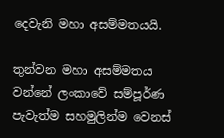දෙවැනි මහා අසම්මතයයි.

තුන්වන මහා අසම්මතය වන්නේ ලංකාවේ සම්පූර්ණ පැවැත්ම සහමුලින්ම වෙනස්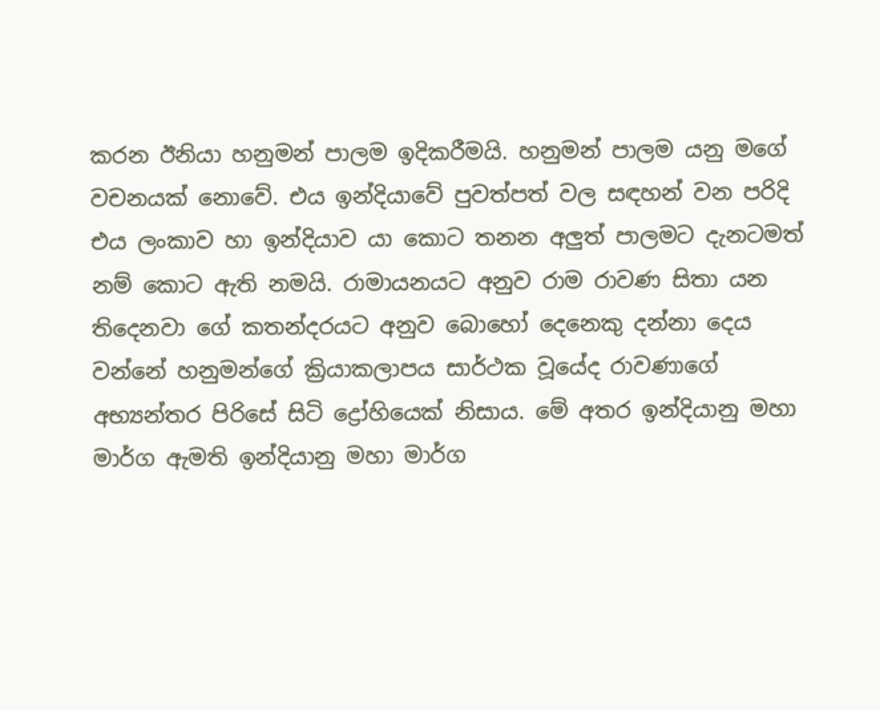කරන ඊනියා හනුමන් පාලම ඉදිකරීමයි. හනුමන් පාලම යනු මගේ වචනයක් නොවේ. එය ඉන්දියාවේ පුවත්පත් වල සඳහන් වන පරිදි එය ලංකාව හා ඉන්දියාව යා කොට තනන අලුත් පාලමට දැනටමත් නම් කොට ඇති නමයි. රාමායනයට අනුව රාම රාවණ සිතා යන තිදෙනවා ගේ කතන්දරයට අනුව බොහෝ දෙනෙකු දන්නා දෙය වන්නේ හනුමන්ගේ ක්‍රියාකලාපය සාර්ථක වූයේද රාවණාගේ අභ්‍යන්තර පිරිසේ සිටි ද්‍රෝහියෙක් නිසාය. මේ අතර ඉන්දියානු මහා මාර්ග ඇමති ඉන්දියානු මහා මාර්ග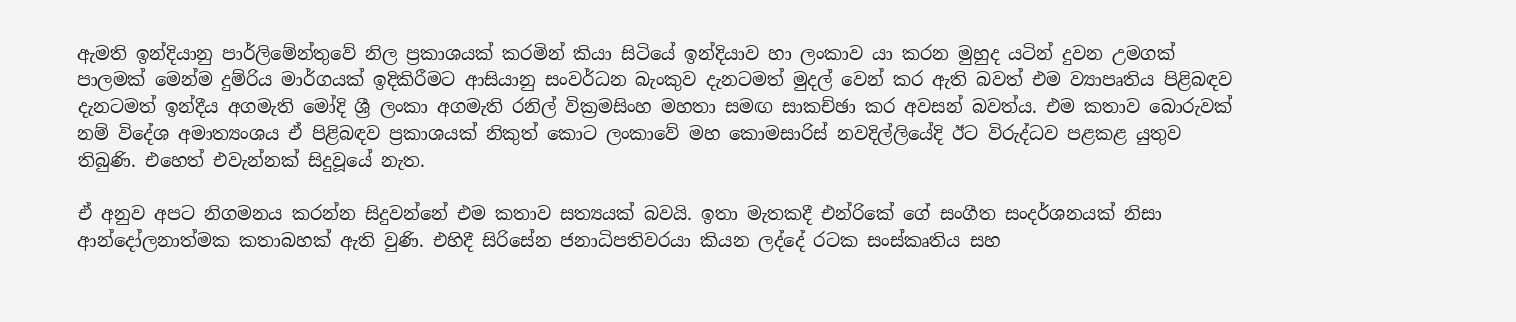ඇමති ඉන්දියානු පාර්ලිමේන්තුවේ නිල ප්‍රකාශයක් කරමින් කියා සිටියේ ඉන්දියාව හා ලංකාව යා කරන මුහුද යටින් දුවන උමගක් පාලමක් මෙන්ම දුම්රිය මාර්ගයක් ඉදිකිරීමට ආසියානු සංවර්ධන බැංකුව දැනටමත් මුදල් වෙන් කර ඇති බවත් එම ව්‍යාපෘතිය පිළිබඳව දැනටමත් ඉන්දීය අගමැති මෝදි ශ්‍රී ලංකා අගමැති රනිල් වික්‍රමසිංහ මහතා සමඟ සාකච්ඡා කර අවසන් බවත්ය. එම කතාව බොරුවක් නම් විදේශ අමාත්‍යංශය ඒ පිළිබඳව ප්‍රකාශයක් නිකුත් කොට ලංකාවේ මහ කොමසාරිස් නවදිල්ලියේදි ඊට විරුද්ධව පළකළ යුතුව තිබුණි. එහෙත් එවැන්නක් සිදුවූයේ නැත.

ඒ අනුව අපට නිගමනය කරන්න සිදුවන්නේ එම කතාව සත්‍යයක් බවයි. ඉතා මැතකදී එන්රිකේ ගේ සංගීත සංදර්ශනයක් නිසා ආන්දෝලනාත්මක කතාබහක් ඇති වුණි. එහිදී සිරිසේන ජනාධිපතිවරයා කියන ලද්දේ රටක සංස්කෘතිය සහ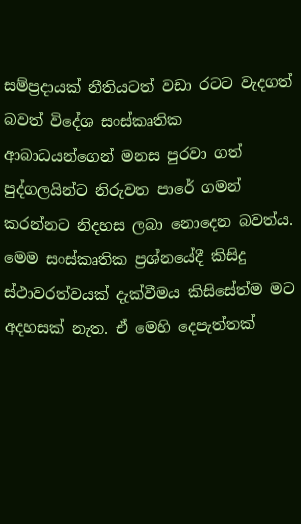සම්ප්‍රදායක් නීතියටත් වඩා රටට වැදගත් බවත් විදේශ සංස්කෘතික ආබාධයන්ගෙන් මනස පුරවා ගත් පුද්ගලයින්ට නිරුවත පාරේ ගමන් කරන්නට නිදහස ලබා නොදෙන බවත්ය. මෙම සංස්කෘතික ප්‍රශ්නයේදී කිසිදු ස්ථාවරත්වයක් දැක්වීමය කිසිසේත්ම මට අදහසක් නැත. ඒ මෙහි දෙපැත්තක්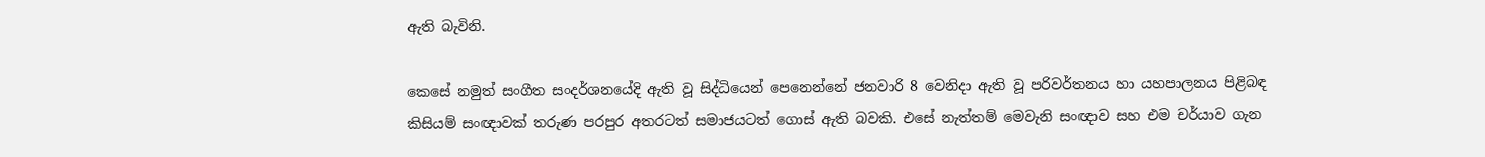ඇති බැවිනි.

කෙසේ නමුත් සංගීත සංදර්ශනයේදි ඇති වූ සිද්ධියෙන් පෙනෙන්නේ ජනවාරි 8 වෙනිදා ඇති වූ පරිවර්තනය හා යහපාලනය පිළිබඳ කිසියම් සංඥාවක් තරුණ පරපුර අතරටත් සමාජයටත් ගොස් ඇති බවකි. එසේ නැත්තම් මෙවැනි සංඥාව සහ එම චර්යාව ගැන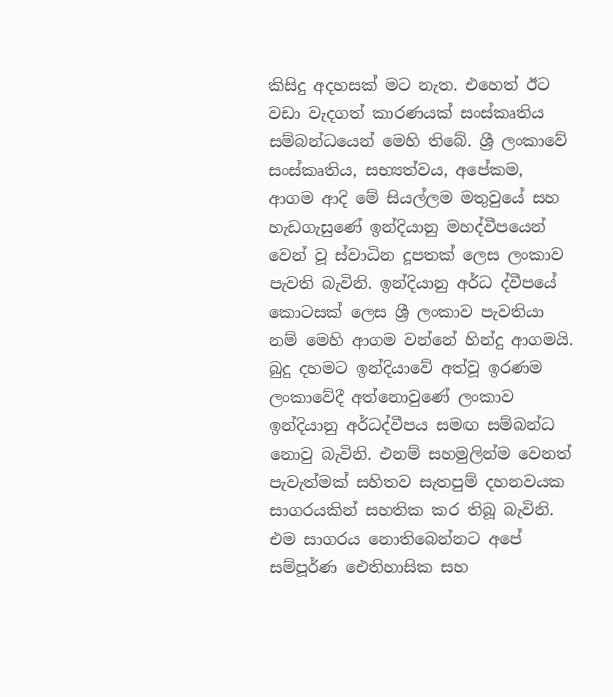කිසිදු අදහසක් මට නැත. එහෙත් ඊට වඩා වැදගත් කාරණයක් සංස්කෘතිය සම්බන්ධයෙන් මෙහි තිබේ. ශ්‍රී ලංකාවේ සංස්කෘතිය, සභ්‍යත්වය, අපේකම, ආගම ආදි මේ සියල්ලම මතුවුයේ සහ හැඩගැසුණේ ඉන්දියානු මහද්වීපයෙන් වෙන් වූ ස්වාධින දූපතක් ලෙස ලංකාව පැවති බැවිනි. ඉන්දියානු අර්ධ ද්වීපයේ කොටසක් ලෙස ශ්‍රී ලංකාව පැවතියා නම් මෙහි ආගම වන්නේ හින්දු ආගමයි. බුදු දහමට ඉන්දියාවේ අත්වූ ඉරණම ලංකාවේදී අත්නොවුණේ ලංකාව ඉන්දියානු අර්ධද්වීපය සමඟ සම්බන්ධ නොවු බැවිනි. එනම් සහමුලින්ම වෙනත් පැවැත්මක් සහිතව සැතපුම් දහනවයක සාගරයකින් සහතික කර තිබූ බැවිනි. එම සාගරය නොතිබෙන්නට අපේ සම්පූර්ණ ඓතිහාසික සහ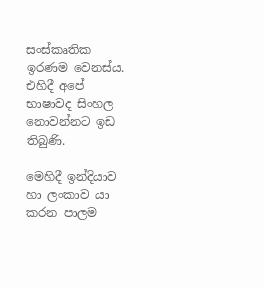සංස්කෘතික ඉරණම වෙනස්ය. එහිදී අපේ භාෂාවද සිංහල නොවන්නට ඉඩ තිබුණි.

මෙහිදී ඉන්දියාව හා ලංකාව යා කරන පාලම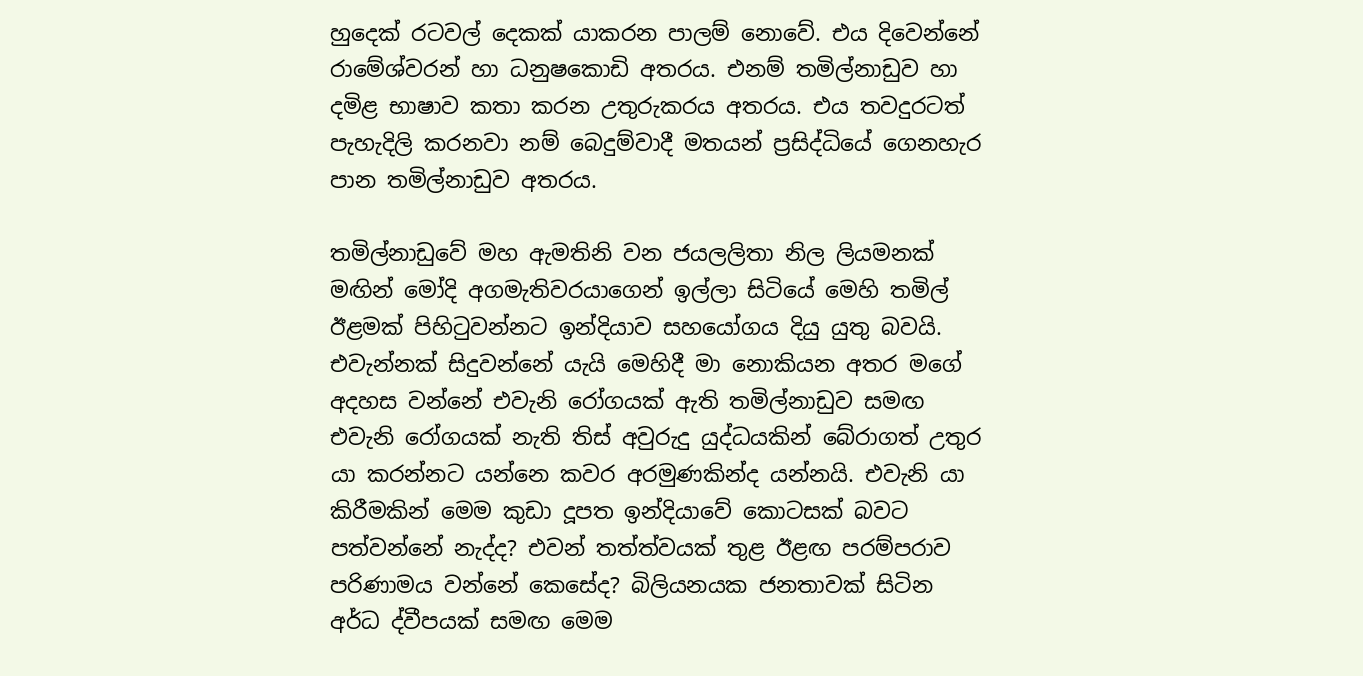හුදෙක් රටවල් දෙකක් යාකරන පාලම් නොවේ. එය දිවෙන්නේ රාමේශ්වරන් හා ධනුෂකොඩි අතරය. එනම් තමිල්නාඩුව හා දමිළ භාෂාව කතා කරන උතුරුකරය අතරය. එය තවදුරටත් පැහැදිලි කරනවා නම් බෙදුම්වාදී මතයන් ප්‍රසිද්ධියේ ගෙනහැර පාන තමිල්නාඩුව අතරය.

තමිල්නාඩුවේ මහ ඇමතිනි වන ජයලලිතා නිල ලියමනක් මඟින් මෝදි අගමැතිවරයාගෙන් ඉල්ලා සිටියේ මෙහි තමිල් ඊළමක් පිහිටුවන්නට ඉන්දියාව සහයෝගය දියු යුතු බවයි. එවැන්නක් සිදුවන්නේ යැයි මෙහිදී මා නොකියන අතර මගේ අදහස වන්නේ එවැනි රෝගයක් ඇති තමිල්නාඩුව සමඟ එවැනි රෝගයක් නැති තිස් අවුරුදු යුද්ධයකින් බේරාගත් උතුර යා කරන්නට යන්නෙ කවර අරමුණකින්ද යන්නයි. එවැනි යා කිරීමකින් මෙම කුඩා දූපත ඉන්දියාවේ කොටසක් බවට පත්වන්නේ නැද්ද? එවන් තත්ත්වයක් තුළ ඊළඟ පරම්පරාව පරිණාමය වන්නේ කෙසේද? බිලියනයක ජනතාවක් සිටින අර්ධ ද්වීපයක් සමඟ මෙම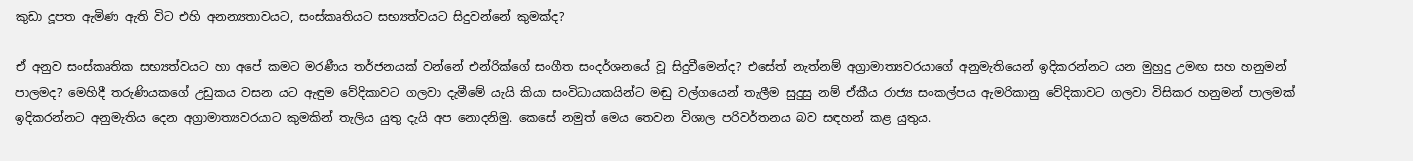කුඩා දූපත ඇමිණ ඇති විට එහි අනන්‍යතාවයට, සංස්කෘතියට සභ්‍යත්වයට සිදුවන්නේ කුමක්ද?

ඒ අනුව සංස්කෘතික සභ්‍යත්වයට හා අපේ කමට මරණීය තර්ජනයක් වන්නේ එන්රික්ගේ සංගීත සංදර්ශනයේ වූ සිදුවීමෙන්ද? එසේත් නැත්නම් අග්‍රාමාත්‍යවරයාගේ අනුමැතියෙන් ඉදිකරන්නට යන මුහුදු උමඟ සහ හනුමන් පාලමද? මෙහිදී තරුණියකගේ උඩුකය වසන යට ඇඳුම වේදිකාවට ගලවා දැමීමේ යැයි කියා සංවිධායකයින්ට මඬු වල්ගයෙන් තැලීම සුදුසු නම් ඒකීය රාජ්‍ය සංකල්පය ඇමරිකානු වේදිකාවට ගලවා විසිකර හනුමන් පාලමක් ඉදිකරන්නට අනුමැතිය දෙන අග්‍රාමාත්‍යවරයාට කුමකින් තැලිය යුතු දැයි අප නොදනිමු. කෙසේ නමුත් මෙය තෙවන විශාල පරිවර්තනය බව සඳහන් කළ යුතුය.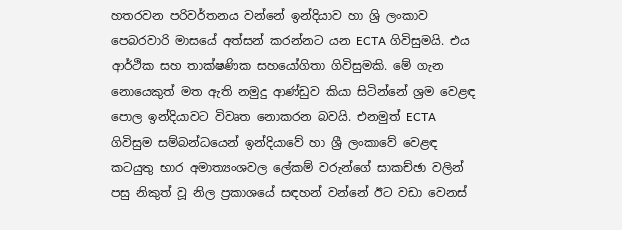හතරවන පරිවර්තනය වන්නේ ඉන්දියාව හා ශ්‍රි ලංකාව පෙබරවාරි මාසයේ අත්සන් කරන්නට යන ECTA ගිවිසුමයි. එය ආර්ථික සහ තාක්ෂණික සහයෝගිතා ගිවිසුමකි. මේ ගැන නොයෙකුත් මත ඇති නමුදු ආණ්ඩුව කියා සිටින්නේ ශ්‍රම වෙළඳ පොල ඉන්දියාවට විවෘත නොකරන බවයි. එනමුත් ECTA ගිවිසුම සම්බන්ධයෙන් ඉන්දියාවේ හා ශ්‍රී ලංකාවේ වෙළඳ කටයුතු භාර අමාත්‍යංශවල ලේකම් වරුන්ගේ සාකච්ඡා වලින් පසු නිකුත් වූ නිල ප්‍රකාශයේ සඳහන් වන්නේ ඊට වඩා වෙනස්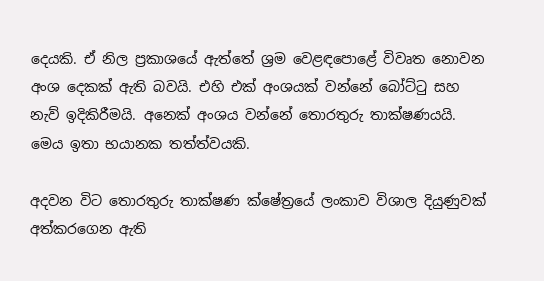දෙයකි. ඒ නිල ප්‍රකාශයේ ඇත්තේ ශ්‍රම වෙළඳපොළේ විවෘත නොවන අංශ දෙකක් ඇති බවයි. එහි එක් අංශයක් වන්නේ බෝට්ටු සහ නැව් ඉදිකිරීමයි. අනෙක් අංශය වන්නේ තොරතුරු තාක්ෂණයයි. මෙය ඉතා භයානක තත්ත්වයකි.

අදවන විට තොරතුරු තාක්ෂණ ක්ෂේත්‍රයේ ලංකාව විශාල දියුණුවක් අත්කරගෙන ඇති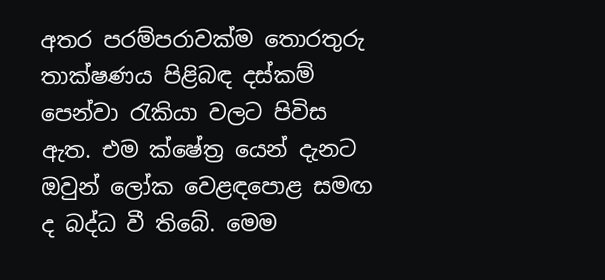අතර පරම්පරාවක්ම තොරතුරු තාක්ෂණය පිළිබඳ දස්කම් පෙන්වා රැකියා වලට පිවිස ඇත. එම ක්ෂේත්‍ර යෙන් දැනට ඔවුන් ලෝක වෙළඳපොළ සමඟ ද බද්ධ වී තිබේ. මෙම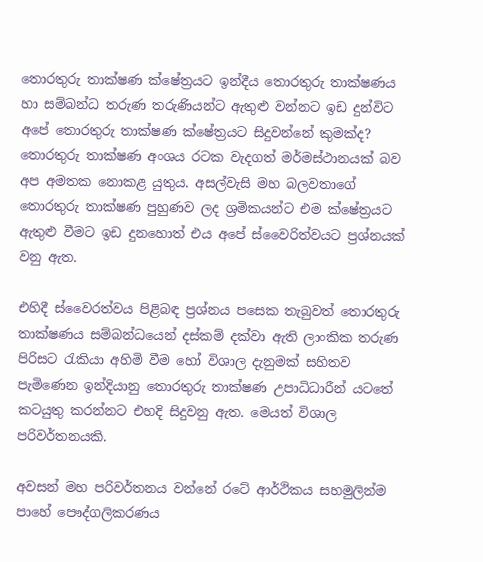තොරතුරු තාක්ෂණ ක්ෂේත්‍රයට ඉන්දීය තොරතුරු තාක්ෂණය හා සම්බන්ධ තරුණ තරුණියන්ට ඇතුළු වන්නට ඉඩ දුන්විට අපේ තොරතුරු තාක්ෂණ ක්ෂේත්‍රයට සිදුවන්නේ කුමක්ද? තොරතුරු තාක්ෂණ අංශය රටක වැදගත් මර්මස්ථානයක් බව අප අමතක නොකළ යුතුය. අසල්වැසි මහ බලවතාගේ තොරතුරු තාක්ෂණ පුහුණව ලද ශ්‍රමිකයන්ට එම ක්ෂේත්‍රයට ඇතුළු වීමට ඉඩ දුනහොත් එය අපේ ස්වෛරිත්වයට ප්‍රශ්නයක් වනු ඇත.

එහිදී ස්වෛරත්වය පිළිබඳ ප්‍රශ්නය පසෙක තැබුවත් තොරතුරු තාක්ෂණය සම්බන්ධයෙන් දස්කම් දක්වා ඇති ලාංකික තරුණ පිරිසට රැකියා අහිමි වීම හෝ විශාල දැනුමක් සහිතව පැමිණෙන ඉන්දියානු තොරතුරු තාක්ෂණ උපාධිධාරීන් යටතේ කටයුතු කරන්නට එහදි සිදුවනු ඇත. මෙයත් විශාල පරිවර්තනයකි.

අවසන් මහ පරිවර්තනය වන්නේ රටේ ආර්ථිකය සහමුලින්ම පාහේ පෞද්ගලිකරණය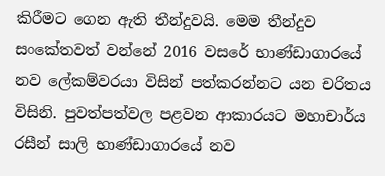කිරීමට ගෙන ඇති තීන්දුවයි. මෙම තීන්දුව සංකේතවත් වන්නේ 2016 වසරේ භාණ්ඩාගාරයේ නව ලේකම්වරයා විසින් පත්කරන්නට යන චරිතය විසිනි. පුවත්පත්වල පළවන ආකාරයට මහාචාර්ය රසීන් සාලි භාණ්ඩාගාරයේ නව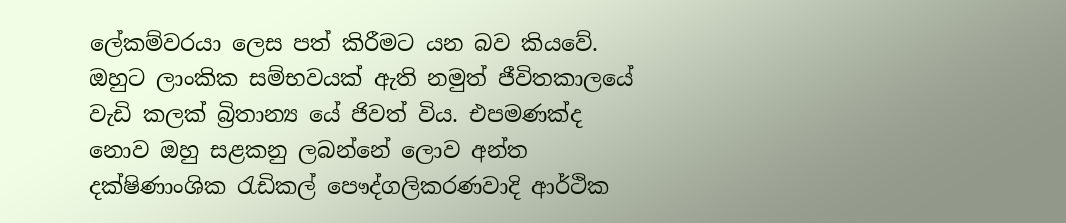ලේකම්වරයා ලෙස පත් කිරීමට යන බව කියවේ. ඔහුට ලාංකික සම්භවයක් ඇති නමුත් ජීවිතකාලයේ වැඩි කලක් බ්‍රිතාන්‍ය යේ ජිවත් විය. එපමණක්ද නොව ඔහු සළකනු ලබන්නේ ලොව අන්ත දක්ෂිණාංශික රැඩිකල් පෞද්ගලිකරණවාදි ආර්ථික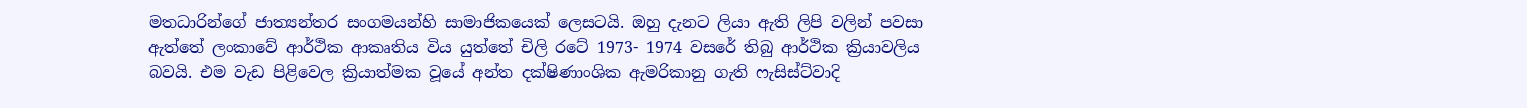මතධාරින්ගේ ජාත්‍යන්තර සංගමයන්හි සාමාජිකයෙක් ලෙසටයි. ඔහු දැනට ලියා ඇති ලිපි වලින් පවසා ඇත්තේ ලංකාවේ ආර්ථික ආකෘතිය විය යුත්තේ චිලි රටේ 1973- 1974 වසරේ තිබු ආර්ථික ක්‍රියාවලිය බවයි. එම වැඩ පිළිවෙල ක්‍රියාත්මක වූයේ අන්ත දක්ෂිණාංශික ඇමරිකානු ගැති ෆැසිස්ට්වාදි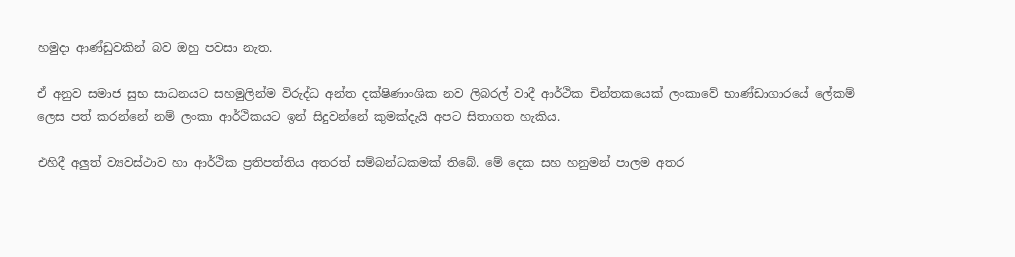හමුදා ආණ්ඩුවකින් බව ඔහු පවසා නැත.

ඒ අනුව සමාජ සුභ සාධනයට සහමුලින්ම විරුද්ධ අන්ත දක්ෂිණාංශික නව ලිබරල් වාදී ආර්ථික චින්තකයෙක් ලංකාවේ භාණ්ඩාගාරයේ ලේකම් ලෙස පත් කරන්නේ නම් ලංකා ආර්ථිකයට ඉන් සිදුවන්නේ කුමක්දැයි අපට සිතාගත හැකිය.

එහිදී අලුත් ව්‍යවස්ථාව හා ආර්ථික ප්‍රතිපත්තිය අතරත් සම්බන්ධකමක් තිබේ. මේ දෙක සහ හනුමන් පාලම අතර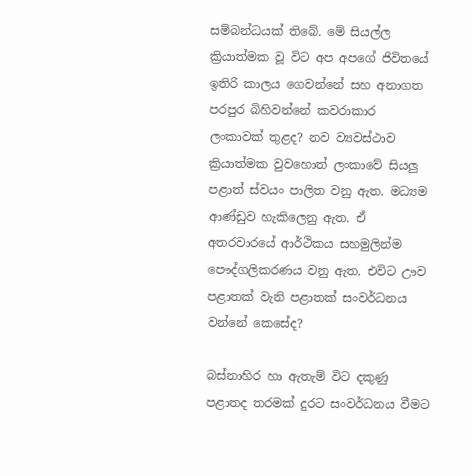සම්බන්ධයක් තිබේ. මේ සියල්ල ක්‍රියාත්මක වූ විට අප අපගේ ජිවිතයේ ඉතිරි කාලය ගෙවන්නේ සහ අනාගත පරපුර බිහිවන්නේ කවරාකාර ලංකාවක් තුළද? නව ව්‍යවස්ථාව ක්‍රියාත්මක වුවහොත් ලංකාවේ සියලු පළාත් ස්වයං පාලිත වනු ඇත. මධ්‍යම ආණ්ඩුව හැකිලෙනු ඇත. ඒ අතරවාරයේ ආර්ථිකය සහමුලින්ම පෞද්ගලිකරණය වනු ඇත. එවිට ඌව පළාතක් වැනි පළාතක් සංවර්ධනය වන්නේ කෙසේද?

බස්නාහිර හා ඇතැම් විට දකුණු පළාතද තරමක් දුරට සංවර්ධනය වීමට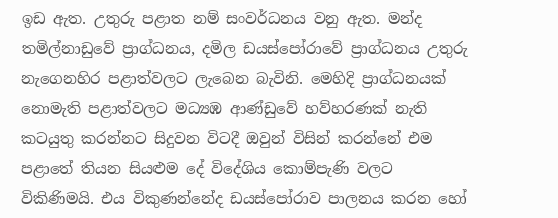ඉඩ ඇත. උතුරු පළාත නම් සංවර්ධනය වනු ඇත. මන්ද තමිල්නාඩුවේ ප්‍රාග්ධනය, දමිල ඩයස්පෝරාවේ ප්‍රාග්ධනය උතුරු නැගෙනහිර පළාත්වලට ලැබෙන බැවිනි. මෙහිදි ප්‍රාග්ධනයක් නොමැති පළාත්වලට මධ්‍යඹ ආණ්ඩුවේ හව්හරණක් නැති කටයුතු කරන්නට සිදුවන විටදී ඔවුන් විසින් කරන්නේ එම පළාතේ තියන සියළුම දේ විදේශිය කොම්පැණි වලට විකිණිමයි. එය විකුණන්නේද ඩයස්පෝරාව පාලනය කරන හෝ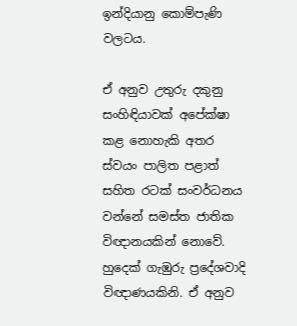ඉන්දියානු කොම්පැණි වලටය.

ඒ අනුව උතුරු දකුනු සංහිඳියාවක් අපේක්ෂා කළ නොහැකි අතර ස්වයං පාලිත පළාත් සහිත රටක් සංවර්ධනය වන්නේ සමස්ත ජාතික විඥානයකින් නොවේ. හුදෙක් ගැඹුරු ප්‍රදේශවාදි විඥාණයකිනි. ඒ අනුව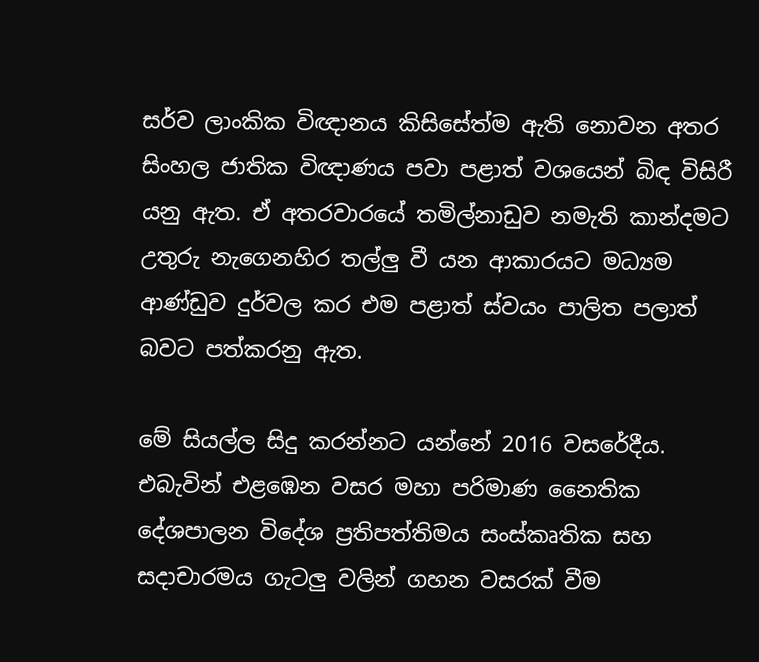සර්ව ලාංකික විඥානය කිසිසේත්ම ඇති නොවන අතර සිංහල ජාතික විඥාණය පවා පළාත් වශයෙන් බිඳ විසිරී යනු ඇත. ඒ අතරවාරයේ තමිල්නාඩුව නමැති කාන්දමට උතුරු නැගෙනහිර තල්ලු වී යන ආකාරයට මධ්‍යම ආණ්ඩුව දුර්වල කර එම පළාත් ස්වයං පාලිත පලාත් බවට පත්කරනු ඇත.

මේ සියල්ල සිදු කරන්නට යන්නේ 2016 වසරේදීය. එබැවින් එළඹෙන වසර මහා පරිමාණ නෛතික දේශපාලන විදේශ ප්‍රතිපත්තිමය සංස්කෘතික සහ සදාචාරමය ගැටලු වලින් ගහන වසරක් වීම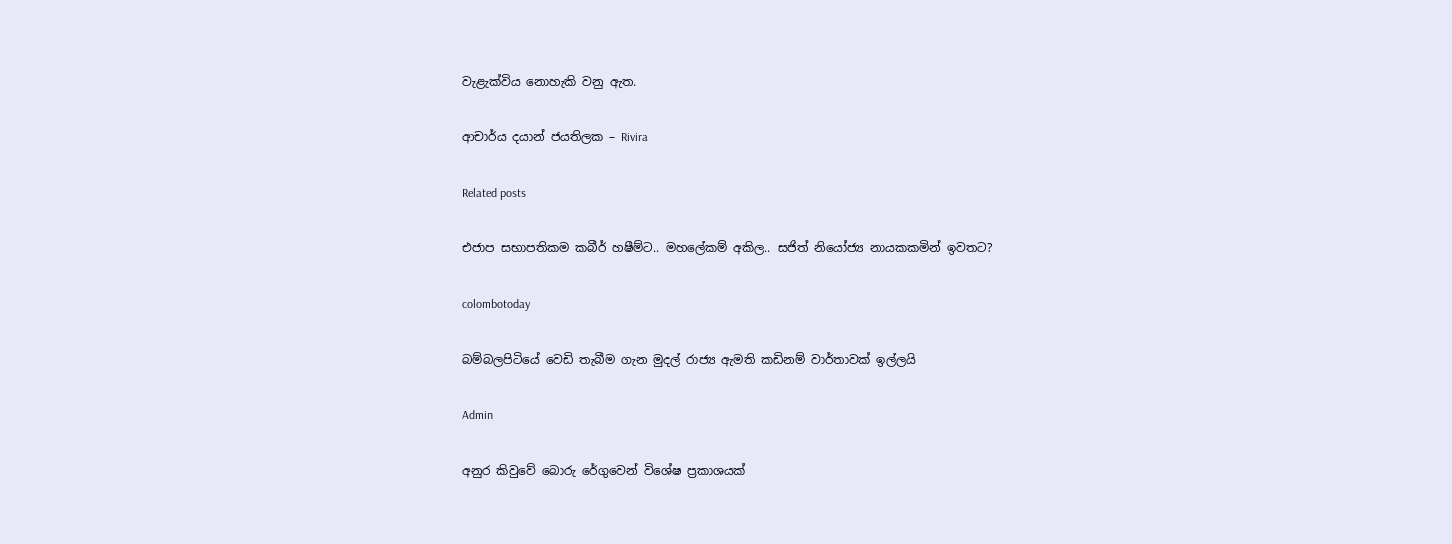වැළැක්විය නොහැකි වනු ඇත.

ආචාර්ය දයාන් ජයතිලක – Rivira

Related posts

එජාප සභාපතිකම කබීර් හෂීම්ට.. මහලේකම් අකිල.. සජිත් නියෝජ්‍ය නායකකමින් ඉවතට?

colombotoday

බම්බලපිටියේ වෙඩි තැබීම ගැන මුදල් රාජ්‍ය ඇමති කඩිනම් වාර්තාවක් ඉල්ලයි

Admin

අනුර කිවුවේ බොරු රේගුවෙන් විශේෂ ප්‍රකාශයක්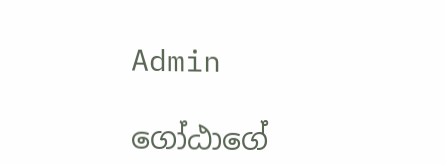Admin

ගෝඨාගේ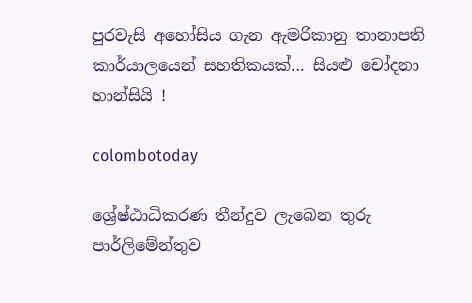පුරවැසි අහෝසිය ගැන ඇමරිකානු තානාපති කාර්යාලයෙන් සහතිකයක්… සියළු චෝදනා හාන්සියි !

colombotoday

ශ්‍රේෂ්ඨාධිකරණ තීන්දුව ලැබෙන තුරු පාර්ලිමේන්තුව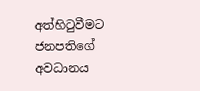අත්හිටුවීමට ජනපතිගේ අවධානය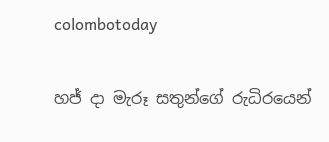colombotoday

හජ් දා මැරූ සතුන්ගේ රුධිරයෙන්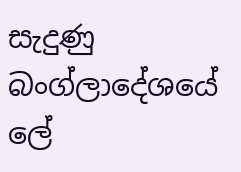සැදුණු බංග්ලාදේශයේ ලේ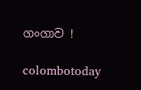ගංගාව !

colombotoday